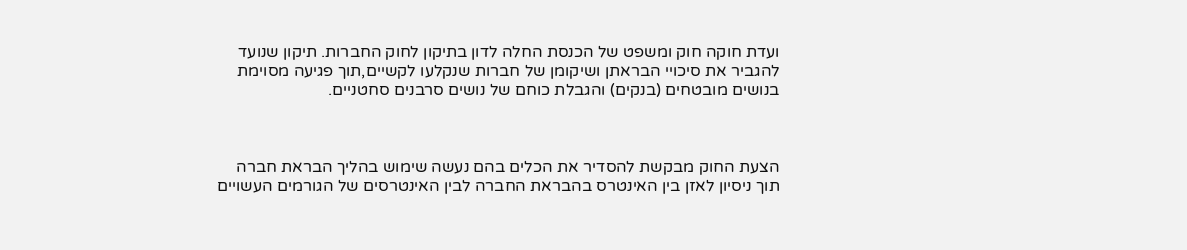ועדת חוקה חוק ומשפט של הכנסת החלה לדון בתיקון לחוק החברות. תיקון שנועד להגביר את סיכויי הבראתן ושיקומן של חברות שנקלעו לקשיים,תוך פגיעה מסוימת בנושים מובטחים (בנקים) והגבלת כוחם של נושים סרבנים סחטניים.



הצעת החוק מבקשת להסדיר את הכלים בהם נעשה שימוש בהליך הבראת חברה תוך ניסיון לאזן בין האינטרס בהבראת החברה לבין האינטרסים של הגורמים העשויים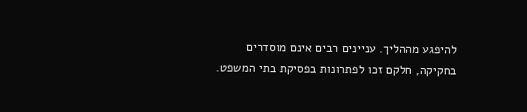להיפגע מההליך. עניינים רבים אינם מוסדרים בחקיקה, חלקם זכו לפתרונות בפסיקת בתי המשפט.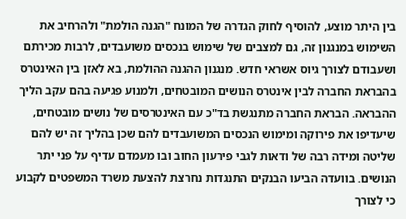בין היתר מוצע, להוסיף לחוק הגדרה של המונח "הגנה הולמת" ולהרחיב את השימוש במנגנון זה, גם למצבים של שימוש בנכסים משועבדים, לרבות מכירתם ושעבודם לצורך גיוס אשראי חדש. מנגנון ההגנה ההולמת, בא לאזן בין האינטרס בהבראת החברה לבין אינטרס הנושים המובטחים, ולמנוע פגיעה בהם עקב הליך ההבראה. הבראת החברה מתנגשת בד"כ עם האינטרסים של נושים מובטחים, שיעדיפו את פירוקה ומימוש הנכסים המשועבדים להם שכן בהליך זה יש להם שליטה ומידה רבה של ודאות לגבי פירעון החוב ובו מעמדם עדיף על פני יתר הנושים. בוועדה הביעו הבנקים התנגדות נחרצת להצעת משרד המשפטים לקבוע כי לצורך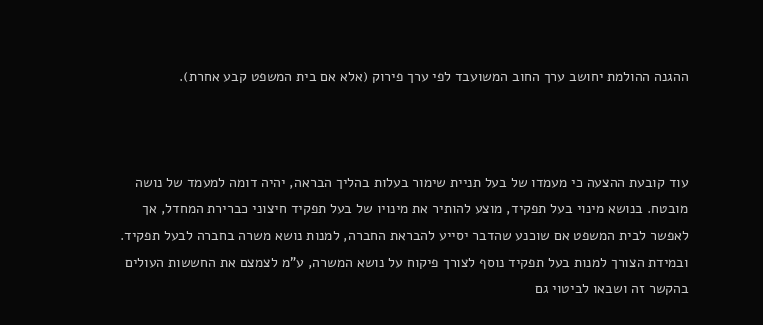ההגנה ההולמת יחושב ערך החוב המשועבד לפי ערך פירוק (אלא אם בית המשפט קבע אחרת).



עוד קובעת ההצעה כי מעמדו של בעל תניית שימור בעלות בהליך הבראה, יהיה דומה למעמד של נושה מובטח. בנושא מינוי בעל תפקיד, מוצע להותיר את מינויו של בעל תפקיד חיצוני כברירת המחדל, אך לאפשר לבית המשפט אם שוכנע שהדבר יסייע להבראת החברה, למנות נושא משרה בחברה לבעל תפקיד. ובמידת הצורך למנות בעל תפקיד נוסף לצורך פיקוח על נושא המשרה, ע"מ לצמצם את החששות העולים בהקשר זה ושבאו לביטוי גם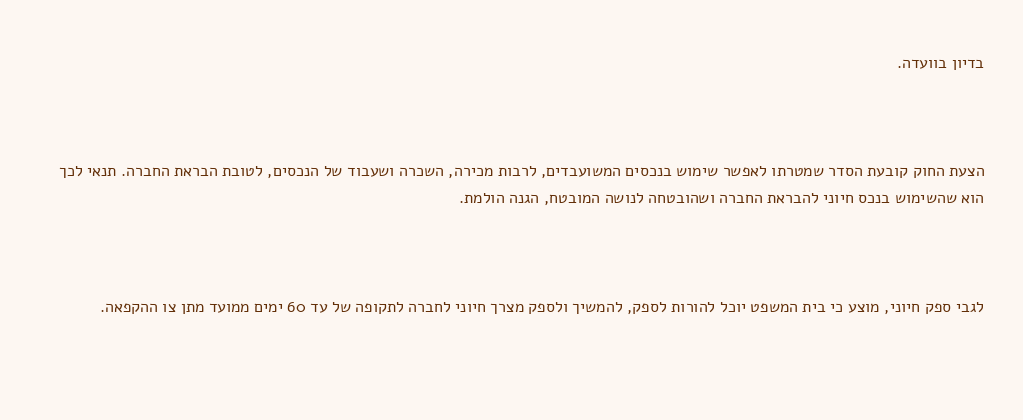בדיון בוועדה.



הצעת החוק קובעת הסדר שמטרתו לאפשר שימוש בנכסים המשועבדים, לרבות מכירה, השכרה ושעבוד של הנכסים, לטובת הבראת החברה. תנאי לכך הוא שהשימוש בנכס חיוני להבראת החברה ושהובטחה לנושה המובטח, הגנה הולמת.



לגבי ספק חיוני, מוצע כי בית המשפט יוכל להורות לספק, להמשיך ולספק מצרך חיוני לחברה לתקופה של עד 60 ימים ממועד מתן צו ההקפאה.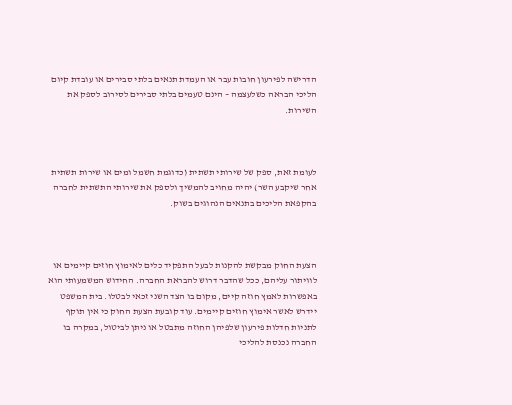הדרישה לפירעון חובות עבר או העמדת תנאים בלתי סבירים או עובדת קיום הליכי הבראה כשלעצמה – הינם טעמים בלתי סבירים לסירוב לספק את השירות.



לעומת זאת, ספק של שירותי תשתית (כדוגמת חשמל ומים או שירות תשתית אחר שיקבע השר) יהיה מחויב להמשיך ולספק את שירותי התשתית לחברה בהקפאת הליכים בתנאים הנהוגים בשוק.



הצעת החוק מבקשת להקנות לבעל התפקיד כלים לאימוץ חוזים קיימים או לוויתור עליהם, ככל שהדבר דרוש להבראת החברה. החידוש המשמעותי הוא באפשרות לאמץ חוזה קיים, מקום בו הצד השני זכאי לבטלו. בית המשפט יידרש לאשר אימוץ חוזים קיימים. עוד קובעת הצעת החוק כי אין תוקף לתניות חדלות פירעון שלפיהן החוזה מתבטל או ניתן לביטול, במקרה בו החברה נכנסת להליכי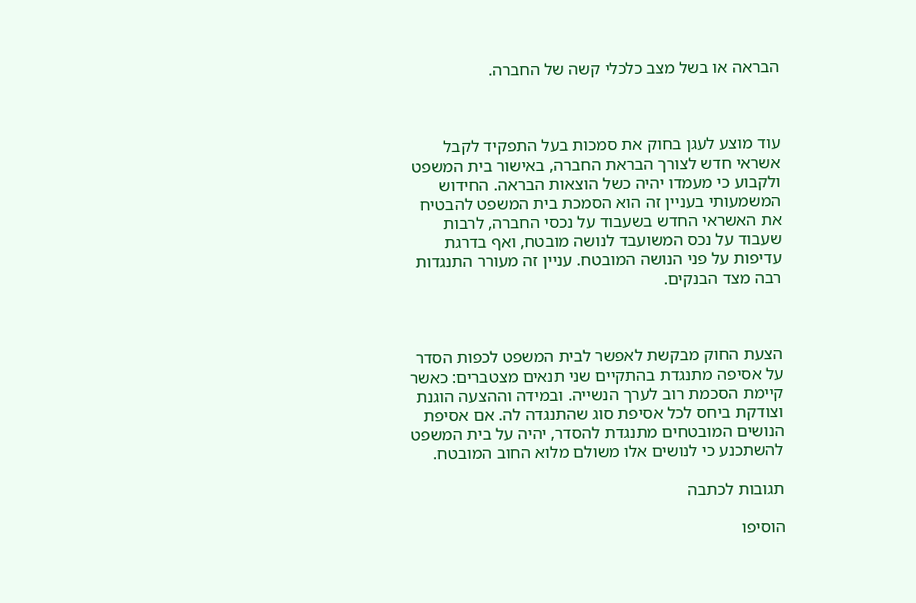הבראה או בשל מצב כלכלי קשה של החברה.



עוד מוצע לעגן בחוק את סמכות בעל התפקיד לקבל אשראי חדש לצורך הבראת החברה, באישור בית המשפט ולקבוע כי מעמדו יהיה כשל הוצאות הבראה. החידוש המשמעותי בעניין זה הוא הסמכת בית המשפט להבטיח את האשראי החדש בשעבוד על נכסי החברה, לרבות שעבוד על נכס המשועבד לנושה מובטח, ואף בדרגת עדיפות על פני הנושה המובטח. עניין זה מעורר התנגדות רבה מצד הבנקים.



הצעת החוק מבקשת לאפשר לבית המשפט לכפות הסדר על אסיפה מתנגדת בהתקיים שני תנאים מצטברים: כאשר קיימת הסכמת רוב לערך הנשייה. ובמידה וההצעה הוגנת וצודקת ביחס לכל אסיפת סוג שהתנגדה לה. אם אסיפת הנושים המובטחים מתנגדת להסדר, יהיה על בית המשפט להשתכנע כי לנושים אלו משולם מלוא החוב המובטח.

תגובות לכתבה

הוסיפו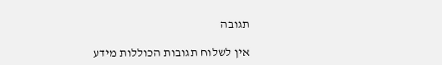תגובה

אין לשלוח תגובות הכוללות מידע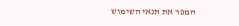המפר את תנאי השימוש